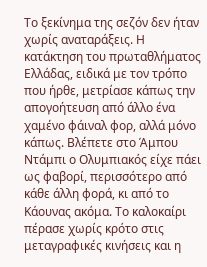Το ξεκίνημα της σεζόν δεν ήταν χωρίς αναταράξεις. Η κατάκτηση του πρωταθλήματος Ελλάδας, ειδικά με τον τρόπο που ήρθε, μετρίασε κάπως την απογοήτευση από άλλο ένα χαμένο φάιναλ φορ, αλλά μόνο κάπως. Βλέπετε στο Άμπου Ντάμπι ο Ολυμπιακός είχε πάει ως φαβορί, περισσότερο από κάθε άλλη φορά, κι από το Κάουνας ακόμα. Το καλοκαίρι πέρασε χωρίς κρότο στις μεταγραφικές κινήσεις και η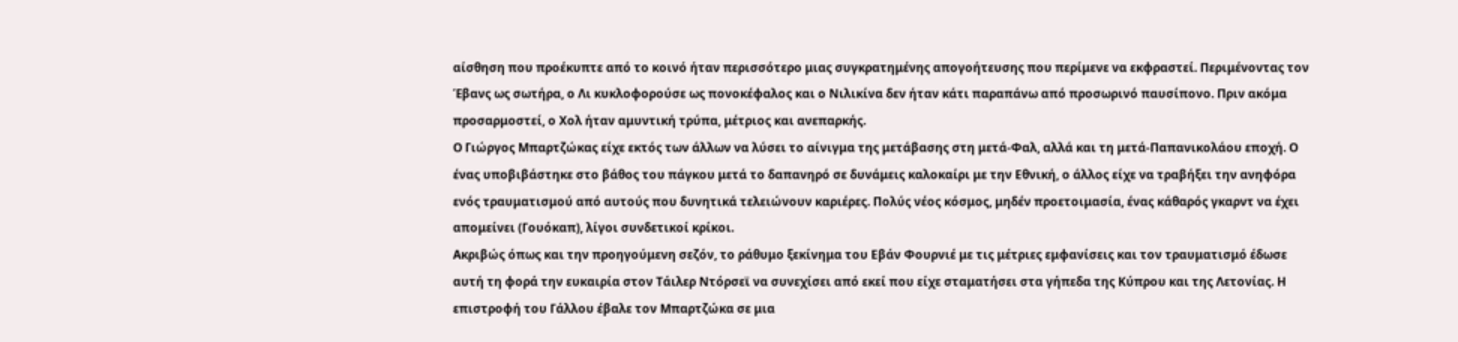αίσθηση που προέκυπτε από το κοινό ήταν περισσότερο μιας συγκρατημένης απογοήτευσης που περίμενε να εκφραστεί. Περιμένοντας τον Έβανς ως σωτήρα, ο Λι κυκλοφορούσε ως πονοκέφαλος και ο Νιλικίνα δεν ήταν κάτι παραπάνω από προσωρινό παυσίπονο. Πριν ακόμα προσαρμοστεί, ο Χολ ήταν αμυντική τρύπα, μέτριος και ανεπαρκής.
Ο Γιώργος Μπαρτζώκας είχε εκτός των άλλων να λύσει το αίνιγμα της μετάβασης στη μετά-Φαλ, αλλά και τη μετά-Παπανικολάου εποχή. Ο ένας υποβιβάστηκε στο βάθος του πάγκου μετά το δαπανηρό σε δυνάμεις καλοκαίρι με την Εθνική, ο άλλος είχε να τραβήξει την ανηφόρα ενός τραυματισμού από αυτούς που δυνητικά τελειώνουν καριέρες. Πολύς νέος κόσμος, μηδέν προετοιμασία, ένας κάθαρός γκαρντ να έχει απομείνει (Γουόκαπ), λίγοι συνδετικοί κρίκοι.
Ακριβώς όπως και την προηγούμενη σεζόν, το ράθυμο ξεκίνημα του Εβάν Φουρνιέ με τις μέτριες εμφανίσεις και τον τραυματισμό έδωσε αυτή τη φορά την ευκαιρία στον Τάιλερ Ντόρσεϊ να συνεχίσει από εκεί που είχε σταματήσει στα γήπεδα της Κύπρου και της Λετονίας. Η επιστροφή του Γάλλου έβαλε τον Μπαρτζώκα σε μια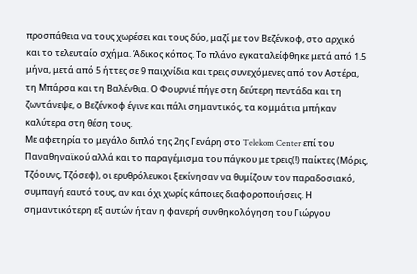προσπάθεια να τους χωρέσει και τους δύο, μαζί με τον Βεζένκοφ, στο αρχικό και το τελευταίο σχήμα. Άδικος κόπος. Το πλάνο εγκαταλείφθηκε μετά από 1.5 μήνα, μετά από 5 ήττες σε 9 παιχνίδια και τρεις συνεχόμενες από τον Αστέρα, τη Μπάρσα και τη Βαλένθια. Ο Φουρνιέ πήγε στη δεύτερη πεντάδα και τη ζωντάνεψε, ο Βεζένκοφ έγινε και πάλι σημαντικός, τα κομμάτια μπήκαν καλύτερα στη θέση τους.
Με αφετηρία το μεγάλο διπλό της 2ης Γενάρη στο Telekom Center επί του Παναθηναϊκού αλλά και το παραγέμισμα του πάγκου με τρεις(!) παίκτες (Μόρις, Τζόουνς, Τζόσεφ), οι ερυθρόλευκοι ξεκίνησαν να θυμίζουν τον παραδοσιακό, συμπαγή εαυτό τους, αν και όχι χωρίς κάποιες διαφοροποιήσεις. Η σημαντικότερη εξ αυτών ήταν η φανερή συνθηκολόγηση του Γιώργου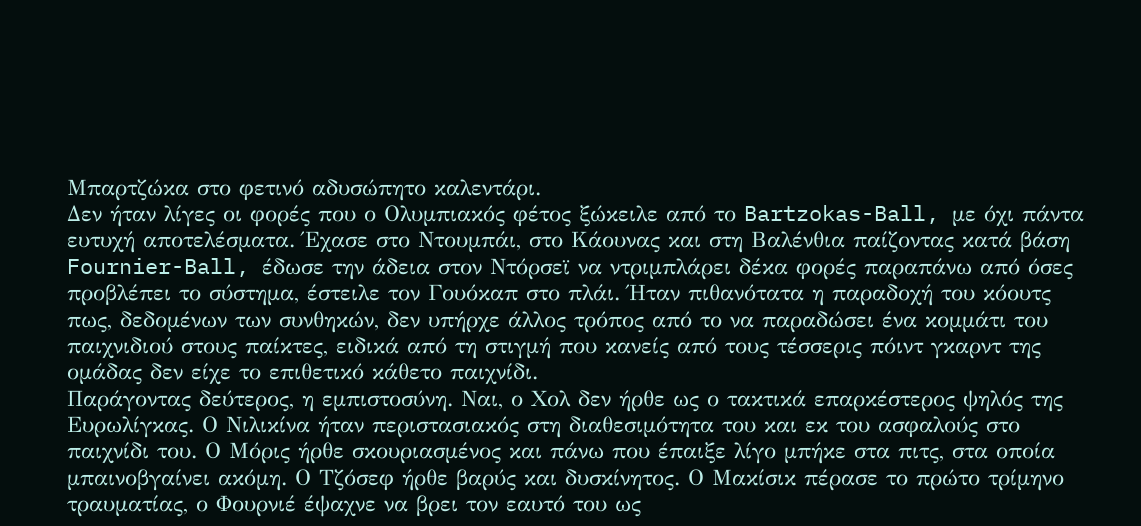Μπαρτζώκα στο φετινό αδυσώπητο καλεντάρι.
Δεν ήταν λίγες οι φορές που ο Ολυμπιακός φέτος ξώκειλε από το Bartzokas-Ball, με όχι πάντα ευτυχή αποτελέσματα. Έχασε στο Ντουμπάι, στο Κάουνας και στη Βαλένθια παίζοντας κατά βάση Fournier-Ball, έδωσε την άδεια στον Ντόρσεϊ να ντριμπλάρει δέκα φορές παραπάνω από όσες προβλέπει το σύστημα, έστειλε τον Γουόκαπ στο πλάι. Ήταν πιθανότατα η παραδοχή του κόουτς πως, δεδομένων των συνθηκών, δεν υπήρχε άλλος τρόπος από το να παραδώσει ένα κομμάτι του παιχνιδιού στους παίκτες, ειδικά από τη στιγμή που κανείς από τους τέσσερις πόιντ γκαρντ της ομάδας δεν είχε το επιθετικό κάθετο παιχνίδι.
Παράγοντας δεύτερος, η εμπιστοσύνη. Ναι, ο Χολ δεν ήρθε ως ο τακτικά επαρκέστερος ψηλός της Ευρωλίγκας. Ο Νιλικίνα ήταν περιστασιακός στη διαθεσιμότητα του και εκ του ασφαλούς στο παιχνίδι του. Ο Μόρις ήρθε σκουριασμένος και πάνω που έπαιξε λίγο μπήκε στα πιτς, στα οποία μπαινοβγαίνει ακόμη. Ο Τζόσεφ ήρθε βαρύς και δυσκίνητος. Ο Μακίσικ πέρασε το πρώτο τρίμηνο τραυματίας, ο Φουρνιέ έψαχνε να βρει τον εαυτό του ως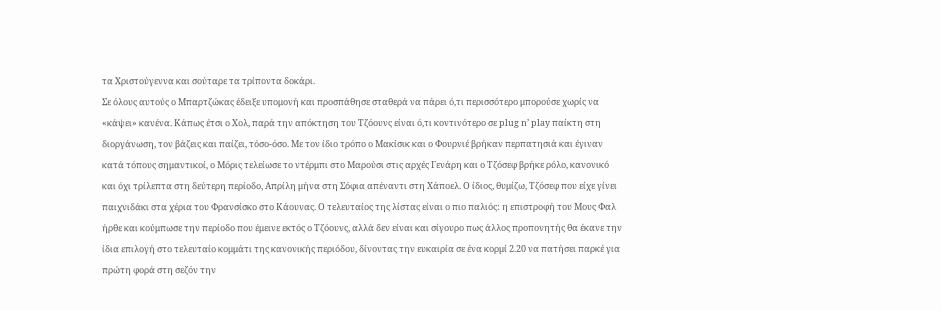τα Χριστούγεννα και σούταρε τα τρίποντα δοκάρι.
Σε όλους αυτούς ο Μπαρτζώκας έδειξε υπομονή και προσπάθησε σταθερά να πάρει ό,τι περισσότερο μπορούσε χωρίς να «κάψει» κανένα. Κάπως έτσι ο Χολ, παρά την απόκτηση του Τζόουνς είναι ό,τι κοντινότερο σε plug n’ play παίκτη στη διοργάνωση, τον βάζεις και παίζει, τόσο-όσο. Με τον ίδιο τρόπο ο Μακίσικ και ο Φουρνιέ βρήκαν περπατησιά και έγιναν κατά τόπους σημαντικοί, ο Μόρις τελείωσε το ντέρμπι στο Μαρούσι στις αρχές Γενάρη και ο Τζόσεφ βρήκε ρόλο, κανονικό και όχι τρίλεπτα στη δεύτερη περίοδο, Απρίλη μήνα στη Σόφια απέναντι στη Χάποελ. Ο ίδιος, θυμίζω, Τζόσεφ που είχε γίνει παιχνιδάκι στα χέρια του Φρανσίσκο στο Κάουνας. Ο τελευταίος της λίστας είναι ο πιο παλιός: η επιστροφή του Μους Φαλ ήρθε και κούμπωσε την περίοδο που έμεινε εκτός ο Τζόουνς, αλλά δεν είναι και σίγουρο πως άλλος προπονητής θα έκανε την ίδια επιλογή στο τελευταίο κομμάτι της κανονικής περιόδου, δίνοντας την ευκαιρία σε ένα κορμί 2.20 να πατήσει παρκέ για πρώτη φορά στη σεζόν την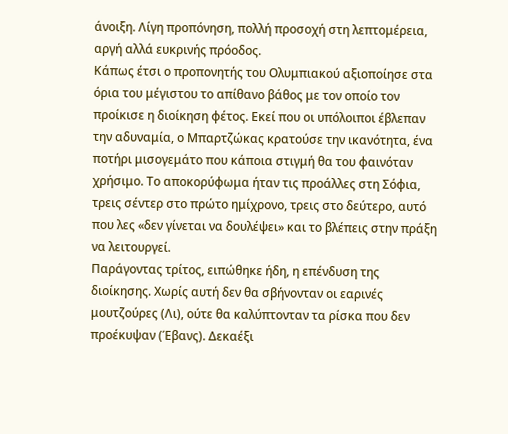άνοιξη. Λίγη προπόνηση, πολλή προσοχή στη λεπτομέρεια, αργή αλλά ευκρινής πρόοδος.
Κάπως έτσι ο προπονητής του Ολυμπιακού αξιοποίησε στα όρια του μέγιστου το απίθανο βάθος με τον οποίο τον προίκισε η διοίκηση φέτος. Εκεί που οι υπόλοιποι έβλεπαν την αδυναμία, ο Μπαρτζώκας κρατούσε την ικανότητα, ένα ποτήρι μισογεμάτο που κάποια στιγμή θα του φαινόταν χρήσιμο. Το αποκορύφωμα ήταν τις προάλλες στη Σόφια, τρεις σέντερ στο πρώτο ημίχρονο, τρεις στο δεύτερο, αυτό που λες «δεν γίνεται να δουλέψει» και το βλέπεις στην πράξη να λειτουργεί.
Παράγοντας τρίτος, ειπώθηκε ήδη, η επένδυση της διοίκησης. Χωρίς αυτή δεν θα σβήνονταν οι εαρινές μουτζούρες (Λι), ούτε θα καλύπτονταν τα ρίσκα που δεν προέκυψαν (Έβανς). Δεκαέξι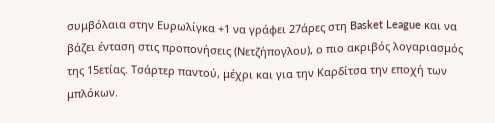συμβόλαια στην Ευρωλίγκα +1 να γράφει 27άρες στη Basket League και να βάζει ένταση στις προπονήσεις (Νετζήπογλου), ο πιο ακριβός λογαριασμός της 15ετίας. Τσάρτερ παντού, μέχρι και για την Καρδίτσα την εποχή των μπλόκων.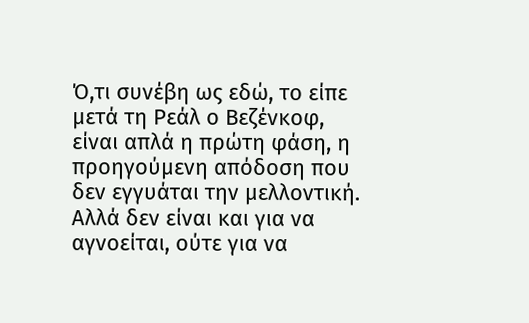Ό,τι συνέβη ως εδώ, το είπε μετά τη Ρεάλ ο Βεζένκοφ, είναι απλά η πρώτη φάση, η προηγούμενη απόδοση που δεν εγγυάται την μελλοντική. Αλλά δεν είναι και για να αγνοείται, ούτε για να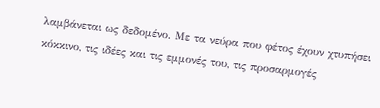λαμβάνεται ως δεδομένο. Με τα νεύρα που φέτος έχουν χτυπήσει κόκκινο, τις ιδέες και τις εμμονές του, τις προσαρμογές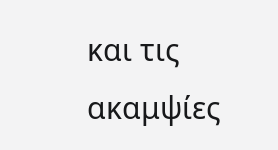και τις ακαμψίες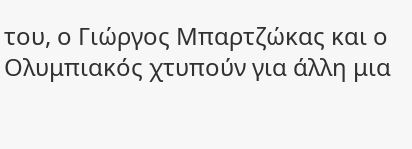του, ο Γιώργος Μπαρτζώκας και ο Ολυμπιακός χτυπούν για άλλη μια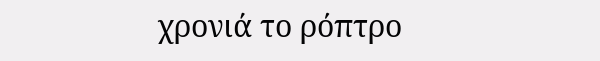χρονιά το ρόπτρο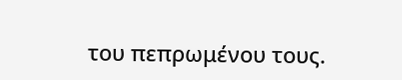του πεπρωμένου τους.